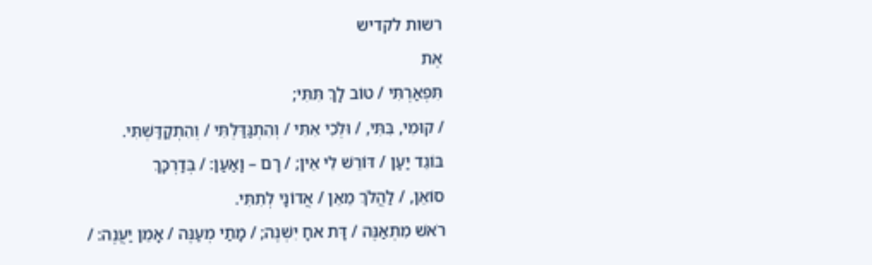רשות לקדיש
אֶת
תִּפְאַרְתִּי / טוֹב לָךְ תִּתִּי;
/ קוּמִי, בִּתִּי, / וּלְכִי אִתִּי / וְהִתְגַּדַּלְתִּי / וְהִתְקַדַּשְׁתִּי.
בּוֹגֵד יַעַן / דּוֹרֵשׁ לִי אֵין; / רָם – וָאַעַן: / בְּדַרְכָּךְ
סוֹאֵן, / לַהֲלֹךְ מֵאֵן / אֲדוֹנָי לְתִתִּי.
רֹאשׁ מִתְאַנֶּה / דָּת אחָ יִשְׁנֶה; / מָתַי מְעַנֶּה / אָמֵן יַעֲנֶה: /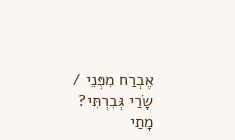אֶבְרַח מִפְּנֵי /
שָׂרַי גְּבִרְתִּי?
מָתַי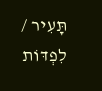תָּעִיר / לִפְדּוֹת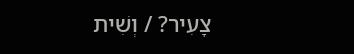צָעִיר? / וְשִׁית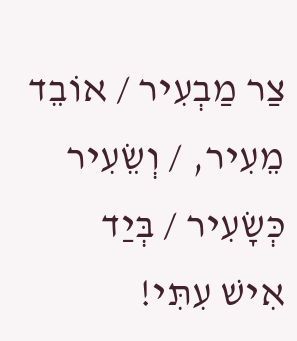צַר מַבְעִיר / אוֹבֵד
מֵעִיר, / וְשֵׂעִיר כְּשָׂעִיר / בְּיַד
אִישׁ עִתִּי!